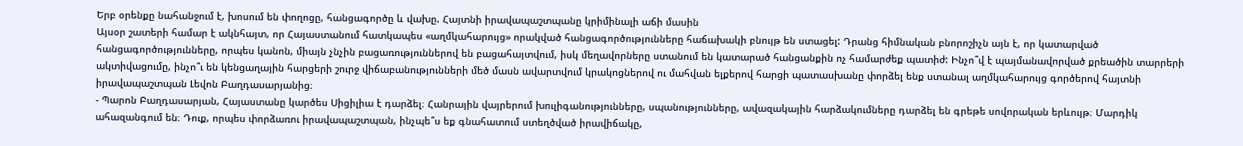Երբ օրենքը նահանջում է, խոսում են փողոցը, հանցագործը և վախը. Հայտնի իրավապաշտպանը կրիմինալի աճի մասին
Այսօր շատերի համար է ակնհայտ, որ Հայաստանում հատկապես «աղմկահարույց» որակված հանցագործությունները հաճախակի բնույթ են ստացել: Դրանց հիմնական բնորոշիչն այն է, որ կատարված հանցագործությունները, որպես կանոն, միայն չնչին բացառություններով են բացահայտվում, իսկ մեղավորները ստանում են կատարած հանցանքին ոչ համարժեք պատիժ: Ինչո՞վ է պայմանավորված քրեածին տարրերի ակտիվացումը, ինչո՞ւ են կենցաղային հարցերի շուրջ վիճաբանությունների մեծ մասն ավարտվում կրակոցներով ու մահվան ելքերով հարցի պատասխանը փորձել ենք ստանալ աղմկահարույց գործերով հայտնի իրավապաշտպան Լեվոն Բաղդասարյանից։
- Պարոն Բաղդասարյան, Հայաստանը կարծես Սիցիլիա է դարձել։ Հանրային վայրերում խուլիգանությունները, սպանությունները, ավազակային հարձակումները դարձել են գրեթե սովորական երևույթ։ Մարդիկ ահազանգում են։ Դուք, որպես փորձառու իրավապաշտպան, ինչպե՞ս եք գնահատում ստեղծված իրավիճակը,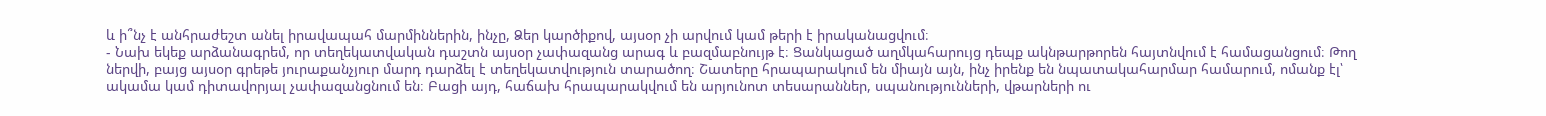և ի՞նչ է անհրաժեշտ անել իրավապահ մարմիններին, ինչը, Ձեր կարծիքով, այսօր չի արվում կամ թերի է իրականացվում։
- Նախ եկեք արձանագրեմ, որ տեղեկատվական դաշտն այսօր չափազանց արագ և բազմաբնույթ է։ Ցանկացած աղմկահարույց դեպք ակնթարթորեն հայտնվում է համացանցում։ Թող ներվի, բայց այսօր գրեթե յուրաքանչյուր մարդ դարձել է տեղեկատվություն տարածող։ Շատերը հրապարակում են միայն այն, ինչ իրենք են նպատակահարմար համարում, ոմանք էլ՝ ակամա կամ դիտավորյալ չափազանցնում են։ Բացի այդ, հաճախ հրապարակվում են արյունոտ տեսարաններ, սպանությունների, վթարների ու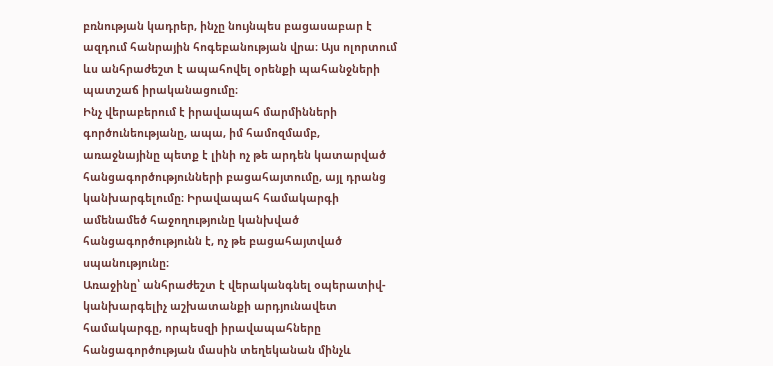բռնության կադրեր, ինչը նույնպես բացասաբար է ազդում հանրային հոգեբանության վրա։ Այս ոլորտում ևս անհրաժեշտ է ապահովել օրենքի պահանջների պատշաճ իրականացումը։
Ինչ վերաբերում է իրավապահ մարմինների գործունեությանը, ապա, իմ համոզմամբ, առաջնայինը պետք է լինի ոչ թե արդեն կատարված հանցագործությունների բացահայտումը, այլ դրանց կանխարգելումը։ Իրավապահ համակարգի ամենամեծ հաջողությունը կանխված հանցագործությունն է, ոչ թե բացահայտված սպանությունը։
Առաջինը՝ անհրաժեշտ է վերականգնել օպերատիվ-կանխարգելիչ աշխատանքի արդյունավետ համակարգը, որպեսզի իրավապահները հանցագործության մասին տեղեկանան մինչև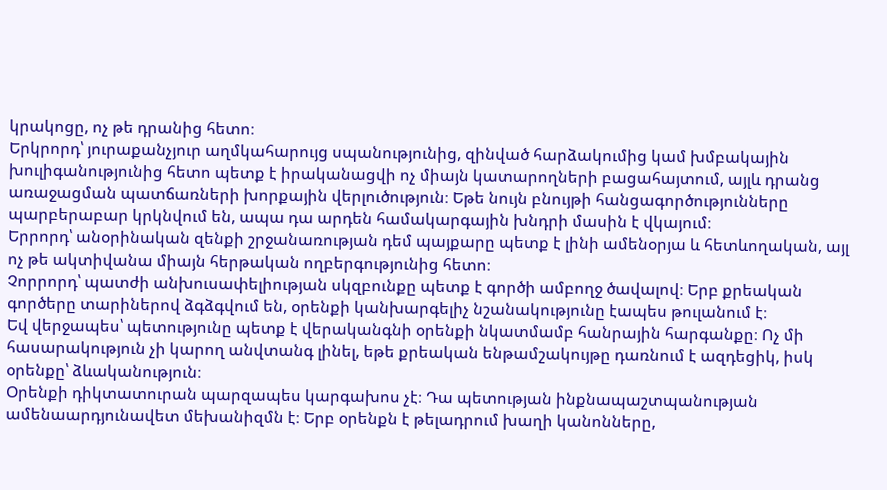կրակոցը, ոչ թե դրանից հետո։
Երկրորդ՝ յուրաքանչյուր աղմկահարույց սպանությունից, զինված հարձակումից կամ խմբակային խուլիգանությունից հետո պետք է իրականացվի ոչ միայն կատարողների բացահայտում, այլև դրանց առաջացման պատճառների խորքային վերլուծություն։ Եթե նույն բնույթի հանցագործությունները պարբերաբար կրկնվում են, ապա դա արդեն համակարգային խնդրի մասին է վկայում։
Երրորդ՝ անօրինական զենքի շրջանառության դեմ պայքարը պետք է լինի ամենօրյա և հետևողական, այլ ոչ թե ակտիվանա միայն հերթական ողբերգությունից հետո։
Չորրորդ՝ պատժի անխուսափելիության սկզբունքը պետք է գործի ամբողջ ծավալով։ Երբ քրեական գործերը տարիներով ձգձգվում են, օրենքի կանխարգելիչ նշանակությունը էապես թուլանում է։
Եվ վերջապես՝ պետությունը պետք է վերականգնի օրենքի նկատմամբ հանրային հարգանքը։ Ոչ մի հասարակություն չի կարող անվտանգ լինել, եթե քրեական ենթամշակույթը դառնում է ազդեցիկ, իսկ օրենքը՝ ձևականություն։
Օրենքի դիկտատուրան պարզապես կարգախոս չէ։ Դա պետության ինքնապաշտպանության ամենաարդյունավետ մեխանիզմն է։ Երբ օրենքն է թելադրում խաղի կանոնները,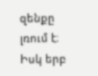զենքը լռում է։ Իսկ երբ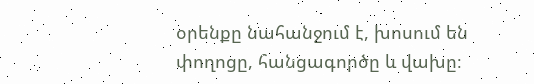օրենքը նահանջում է, խոսում են փողոցը, հանցագործը և վախը։